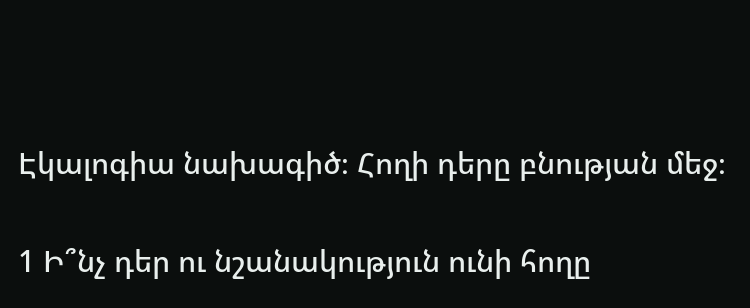Էկալոգիա նախագիծ։ Հողի դերը բնության մեջ։

1 Ի՞նչ դեր ու նշանակություն ունի հողը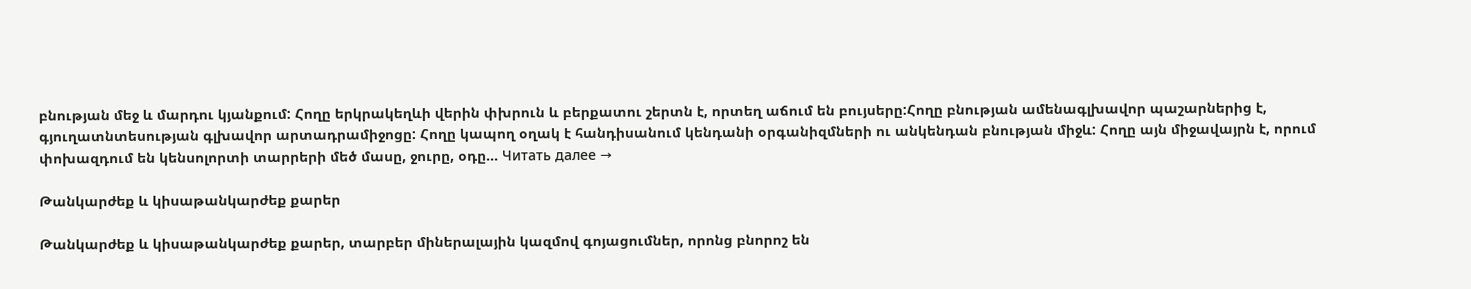բնության մեջ և մարդու կյանքում: Հողը երկրակեղևի վերին փխրուն և բերքատու շերտն է, որտեղ աճում են բույսերը:Հողը բնության ամենագլխավոր պաշարներից է, գյուղատնտեսության գլխավոր արտադրամիջոցը: Հողը կապող օղակ է հանդիսանում կենդանի օրգանիզմների ու անկենդան բնության միջև: Հողը այն միջավայրն է, որում փոխազդում են կենսոլորտի տարրերի մեծ մասը, ջուրը, օդը... Читать далее →

Թանկարժեք և կիսաթանկարժեք քարեր

Թանկարժեք և կիսաթանկարժեք քարեր, տարբեր միներալային կազմով գոյացումներ, որոնց բնորոշ են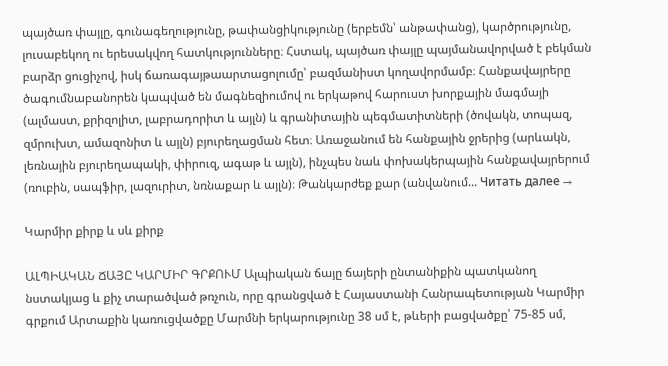պայծառ փայլը, գունագեղությունը, թափանցիկությունը (երբեմն՝ անթափանց), կարծրությունը, լուսաբեկող ու երեսակվող հատկությունները։ Հստակ, պայծառ փայլը պայմանավորված է բեկման բարձր ցուցիչով, իսկ ճառագայթաարտացոլումը՝ բազմանիստ կողավորմամբ։ Հանքավայրերը ծագումնաբանորեն կապված են մագնեզիումով ու երկաթով հարուստ խորքային մագմայի (ալմաստ, քրիզոլիտ, լաբրադորիտ և այլն) և գրանիտային պեգմատիտների (ծովակն, տոպազ, զմրուխտ, ամազոնիտ և այլն) բյուրեղացման հետ։ Առաջանում են հանքային ջրերից (արևակն, լեռնային բյուրեղապակի, փիրուզ, ագաթ և այլն), ինչպես նաև փոխակերպային հանքավայրերում (ռուբին, սապֆիր, լազուրիտ, նռնաքար և այլն)։ Թանկարժեք քար (անվանում... Читать далее →

Կարմիր քիրք և սև քիրք

ԱԼՊԻԱԿԱՆ ՃԱՅԸ ԿԱՐՄԻՐ ԳՐՔՈՒՄ Ալպիական ճայը ճայերի ընտանիքին պատկանող նստակյաց և քիչ տարածված թռչուն, որը գրանցված է Հայաստանի Հանրապետության Կարմիր գրքում Արտաքին կառուցվածքը Մարմնի երկարությունը 38 սմ է, թևերի բացվածքը՝ 75-85 սմ,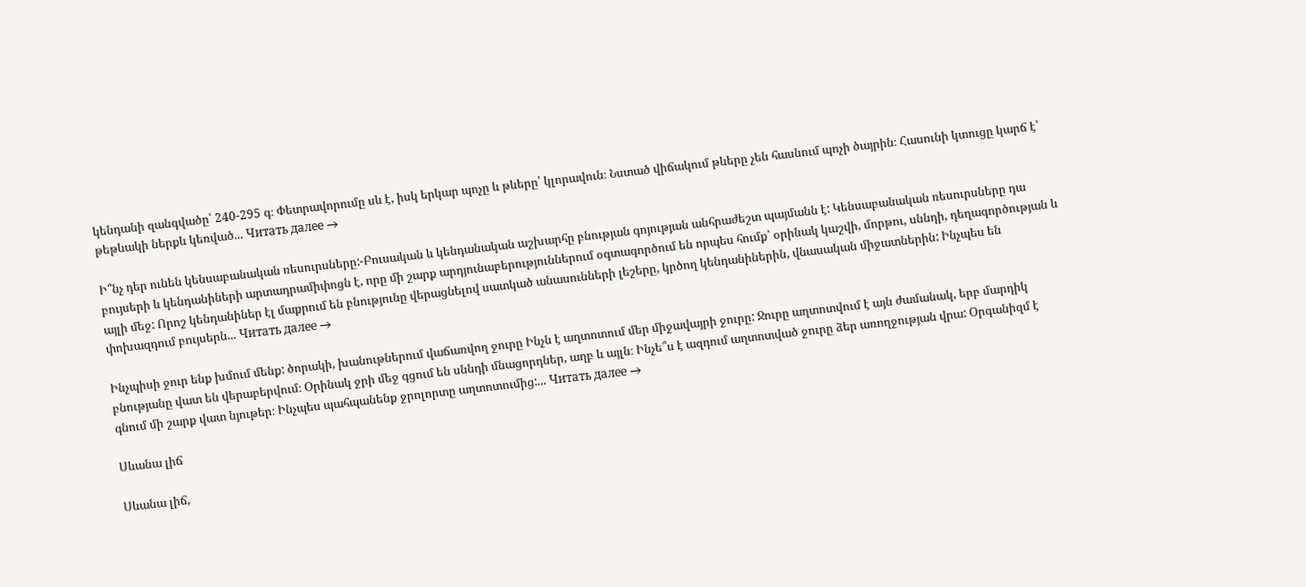կենդանի զանգվածը՝ 240-295 գ։ Փետրավորումը սև է, իսկ երկար պոչը և թևերը՝ կլորավուն։ Նստած վիճակում թևերը չեն հասնում պոչի ծայրին։ Հասունի կտուցը կարճ է՝ թեթևակի ներքև կեռված... Читать далее →

Ի՞նչ դեր ունեն կենսաբանական ռեսուրսները:-Բուսական և կենդանական աշխարհը բնության գոյության անհրաժեշտ պայմանն է: Կենսաբանական ռեսուրսները դա բույսերի և կենդանիների արտադրամիփոցն է, որը մի շարք արդյունաբերություններում օգտագործում են որպես հումք՝ օրինակ կաշվի, մորթու, սննդի, դեղագործության և այլի մեջ: Որոշ կենդանիներ էլ մաքրում են բնությունը վերացնելով սատկած անասունների լեշերը, կրծող կենդանիներին, վնասական միջատներին: Ինչպես են փոխազդում բույսերն... Читать далее →

Ինչպիսի ջուր ենք խմում մենք: ծորակի, խանութներում վաճառվող ջուրը Ինչն է աղտոտում մեր միջավայրի ջուրը: Ջուրը աղտոտվում է այն ժամանակ, երբ մարդիկ բնությանը վատ են վերաբերվում։ Օրինակ ջրի մեջ գցում են սննդի մնացորդներ, աղբ և այլն։ Ինչե՞ս է ազդում աղտոտված ջուրը ձեր առողջության վրա: Օրգանիզմ է գնում մի շարք վատ նյութեր։ Ինչպես պահպանենք ջրոլորտը աղտոտումից:... Читать далее →

Սևանա լիճ

Սևանա լիճ,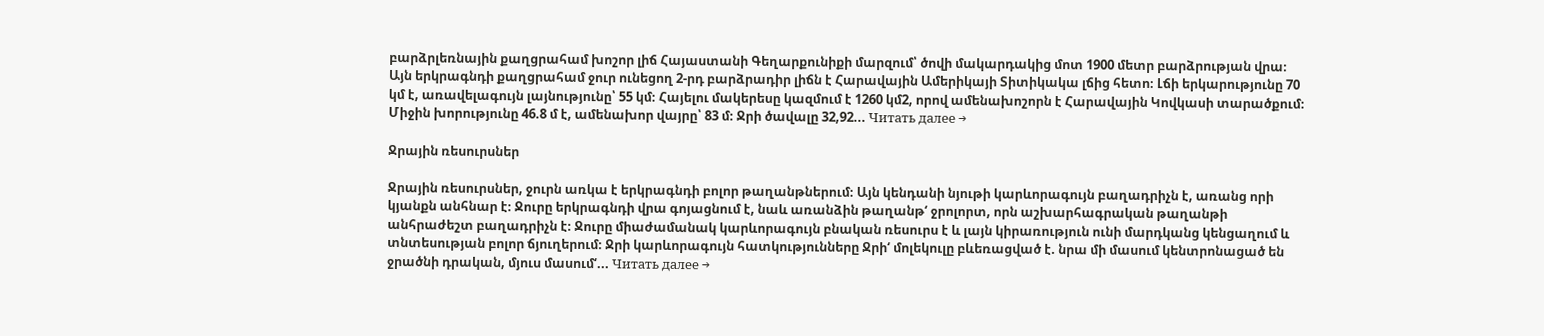բարձրլեռնային քաղցրահամ խոշոր լիճ Հայաստանի Գեղարքունիքի մարզում՝ ծովի մակարդակից մոտ 1900 մետր բարձրության վրա։ Այն երկրագնդի քաղցրահամ ջուր ունեցող 2-րդ բարձրադիր լիճն է Հարավային Ամերիկայի Տիտիկակա լճից հետո։ Լճի երկարությունը 70 կմ է, առավելագույն լայնությունը՝ 55 կմ։ Հայելու մակերեսը կազմում է 1260 կմ2, որով ամենախոշորն է Հարավային Կովկասի տարածքում։ Միջին խորությունը 46.8 մ է, ամենախոր վայրը՝ 83 մ։ Ջրի ծավալը 32,92... Читать далее →

Ջրային ռեսուրսներ

Ջրային ռեսուրսներ, ջուրն առկա է երկրագնդի բոլոր թաղանթներում։ Այն կենդանի նյութի կարևորագույն բաղադրիչն է, առանց որի կյանքն անհնար է։ Ջուրը երկրագնդի վրա գոյացնում է, նաև առանձին թաղանթ‘ ջրոլորտ, որն աշխարհագրական թաղանթի անհրաժեշտ բաղադրիչն է։ Ջուրը միաժամանակ կարևորագույն բնական ռեսուրս է և լայն կիրառություն ունի մարդկանց կենցաղում և տնտեսության բոլոր ճյուղերում։ Ջրի կարևորագույն հատկությունները Ջրի‘ մոլեկուլը բևեռացված է. նրա մի մասում կենտրոնացած են ջրածնի դրական, մյուս մասում‘... Читать далее →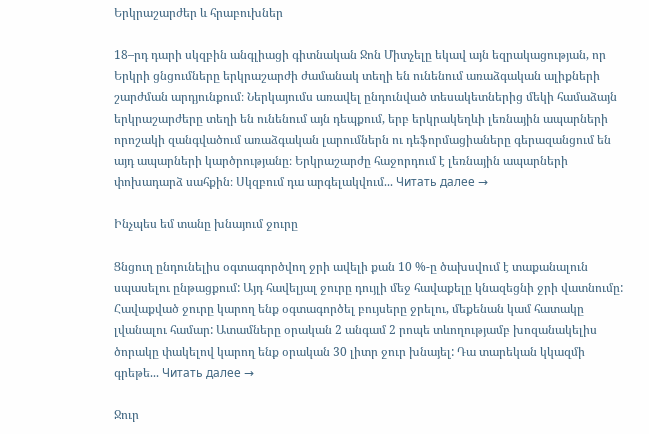Երկրաշարժեր և հրաբուխներ

18–րդ դարի սկզբին անգլիացի գիտնական Ջոն Միտչելը եկավ այն եզրակացության, որ Երկրի ցնցումները երկրաշարժի ժամանակ տեղի են ունենում առաձգական ալիքների շարժման արդյունքում։ Ներկայումս առավել ընդունված տեսակետներից մեկի համաձայն երկրաշարժերը տեղի են ունենում այն դեպքում, երբ երկրակեղևի լեռնային ապարների որոշակի զանգվածում առաձգական լարումներն ու դեֆորմացիաները գերազանցում են այդ ապարների կարծրությանը։ Երկրաշարժը հաջորդում է լեռնային ապարների փոխադարձ սահքին։ Սկզբում դա արգելակվում... Читать далее →

Ինչպես եմ տանը խնայում ջուրը

Ցնցուղ ընդունելիս օգտագործվող ջրի ավելի քան 10 %-ը ծախսվում է տաքանալուն սպասելու ընթացքում: Այդ հավելյալ ջուրը դույլի մեջ հավաքելը կնազեցնի ջրի վատնումը: Հավաքված ջուրը կարող ենք օգտագործել բույսերը ջրելու, մեքենան կամ հատակը լվանալու համար: Ատամները օրական 2 անգամ 2 րոպե տևողությամբ խոզանակելիս ծորակը փակելով կարող ենք օրական 30 լիտր ջուր խնայել: Դա տարեկան կկազմի գրեթե... Читать далее →

Ջուր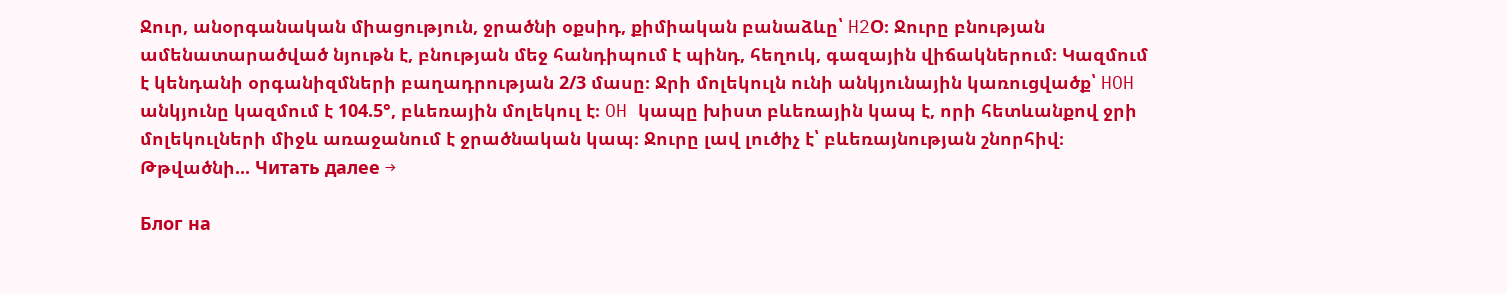Ջուր, անօրգանական միացություն, ջրածնի օքսիդ, քիմիական բանաձևը՝ H2O։ Ջուրը բնության ամենատարածված նյութն է, բնության մեջ հանդիպում է պինդ, հեղուկ, գազային վիճակներում։ Կազմում է կենդանի օրգանիզմների բաղադրության 2/3 մասը։ Ջրի մոլեկուլն ունի անկյունային կառուցվածք՝ HOH անկյունը կազմում է 104.5°, բևեռային մոլեկուլ է։ OH կապը խիստ բևեռային կապ է, որի հետևանքով ջրի մոլեկուլների միջև առաջանում է ջրածնական կապ։ Ջուրը լավ լուծիչ է՝ բևեռայնության շնորհիվ։ Թթվածնի... Читать далее →

Блог на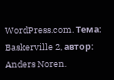WordPress.com. Тема: Baskerville 2, автор: Anders Noren.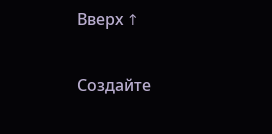Вверх ↑

Создайте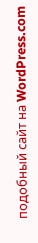подобный сайт на WordPress.com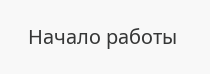Начало работы